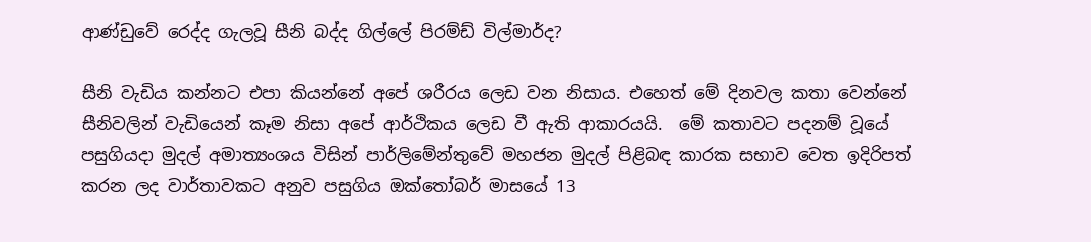ආණ්ඩුවේ රෙද්ද ගැලවූ සීනි බද්ද ගිල්ලේ පිරම්ඩ් විල්මාර්ද?

සීනි වැඩිය කන්නට එපා කියන්නේ අපේ ශරීරය ලෙඩ වන නිසාය. එහෙත් මේ දිනවල කතා වෙන්නේ සීනිවලින් වැඩියෙන් කෑම නිසා අපේ ආර්ථිකය ලෙඩ වී ඇති ආකාරයයි.  මේ කතාවට පදනම් වූයේ පසුගියදා මුදල් අමාත්‍යංශය විසින් පාර්ලිමේන්තුවේ මහජන මුදල් පිළිබඳ කාරක සභාව වෙත ඉදිරිපත් කරන ලද වාර්තාවකට අනුව පසුගිය ඔක්තෝබර් මාසයේ 13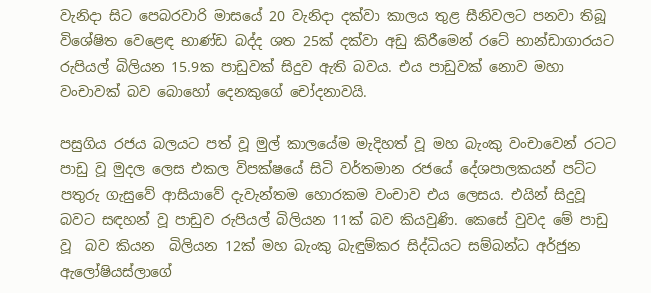වැනිදා සිට පෙබරවාරි මාසයේ 20 වැනිදා දක්වා කාලය තුළ සීනිවලට පනවා තිබූ විශේෂිත වෙළෙඳ භාණ්ඩ බද්ද ශත 25ක් දක්වා අඩු කිරීමෙන් රටේ භාන්ඩාගාරයට රුපියල් බිලියන 15.9ක පාඩුවක් සිදුව ඇති බවය. එය පාඩුවක් නොව මහා වංචාවක් බව බොහෝ දෙනකුගේ චෝදනාවයි.

පසුගිය රජය බලයට පත් වූ මුල් කාලයේම මැදිහත් වූ මහ බැංකු වංචාවෙන් රටට පාඩු වූ මුදල ලෙස එකල විපක්ෂයේ සිටි වර්තමාන රජයේ දේශපාලකයන් පට්ට පතුරු ගැසුවේ ආසියාවේ දැවැන්තම හොරකම වංචාව එය ලෙසය. එයින් සිදුවූ බවට සඳහන් වූ පාඩුව රුපියල් බිලියන 11ක් බව කියවුණි. කෙසේ වුවද මේ පාඩු වූ  බව කියන  බිලියන 12ක් මහ බැංකු බැඳුම්කර සිද්ධියට සම්බන්ධ අර්ජුන ඇලෝෂියස්ලාගේ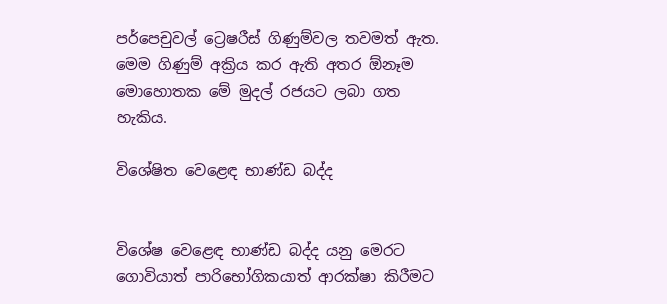පර්පෙචුවල් ට්‍රෙෂරීස් ගිණුම්වල තවමත් ඇත. මෙම ගිණුම් අක්‍රිය කර ඇති අතර ඕනෑම මොහොතක මේ මුදල් රජයට ලබා ගත හැකිය.

විශේෂිත වෙළෙඳ භාණ්ඩ බද්ද


විශේෂ වෙළෙඳ භාණ්ඩ බද්ද යනු මෙරට ගොවියාත් පාරිභෝගිකයාත් ආරක්ෂා කිරීමට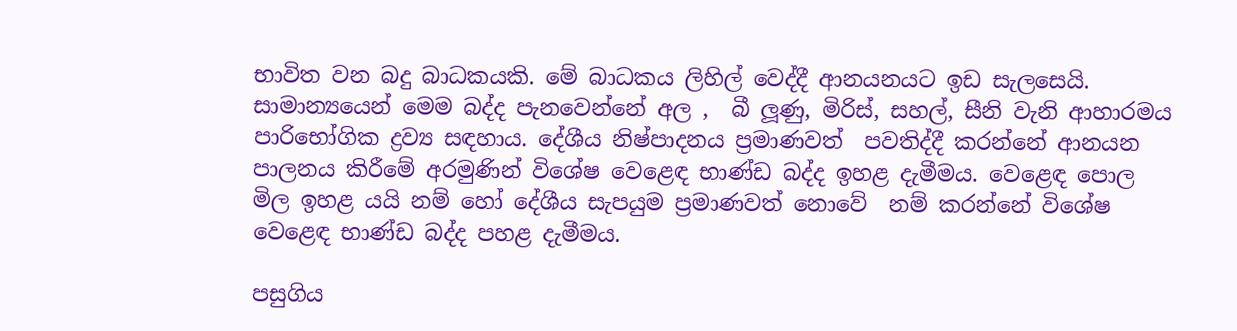භාවිත වන බදු බාධකයකි. මේ බාධකය ලිහිල් වෙද්දී ආනයනයට ඉඩ සැලසෙයි. සාමාන්‍යයෙන් මෙම බද්ද පැනවෙන්නේ අල ,  බී ලූණු, මිරිස්, සහල්, සීනි වැනි ආහාරමය පාරිභෝගික ද්‍රව්‍ය සඳහාය. දේශීය නිෂ්පාදනය ප්‍රමාණවත්  පවතිද්දී කරන්නේ ආනයන පාලනය කිරීමේ අරමුණින් විශේෂ වෙළෙඳ භාණ්ඩ බද්ද ඉහළ දැමීමය. වෙළෙඳ පොල මිල ඉහළ යයි නම් හෝ දේශීය සැපයුම ප්‍රමාණවත් නොවේ  නම් කරන්නේ විශේෂ වෙළෙඳ භාණ්ඩ බද්ද පහළ දැමීමය.

පසුගිය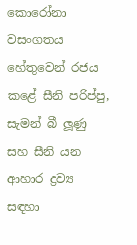කොරෝනා වසංගතය හේතුවෙන් රජය කළේ සීනි පරිප්පු, සැමන් බී ලූණු  සහ සීනි යන  ආහාර ද්‍රව්‍ය සඳහා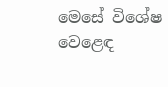මෙසේ විශේෂ වෙළෙඳ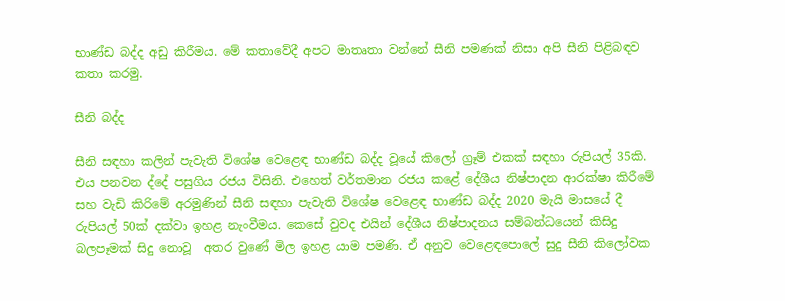භාණ්ඩ බද්ද අඩු කිරීමය. මේ කතාවේදී අපට මාතෘතා වන්නේ සීනි පමණක් නිසා අපි සීනි පිළිබඳව කතා කරමු.

සීනි බද්ද

සීනි සඳහා කලින් පැවැති විශේෂ වෙළෙඳ භාණ්ඩ බද්ද වූයේ කිලෝ ග්‍රෑම් එකක් සඳහා රුපියල් 35කි. එය පනවන ද්දේ පසුගිය රජය විසිනි. එහෙත් වර්තමාන රජය කළේ දේශීය නිෂ්පාදන ආරක්ෂා කිරීමේ සහ වැඩි කිරිමේ අරමුණින් සීනි සඳහා පැවැති විශේෂ වෙළෙඳ භාණ්ඩ බද්ද 2020 මැයි මාසයේ දී රුපියල් 50ක් දක්වා ඉහළ නැංවීමය. කෙසේ වුවද එයින් දේශීය නිෂ්පාදනය සම්බන්ධයෙන් කිසිදු බලපෑමක් සිදු නොවූ  අතර වුණේ මිල ඉහළ යාම පමණි. ඒ අනුව වෙළෙඳපොලේ සුදු සීනි කිලෝවක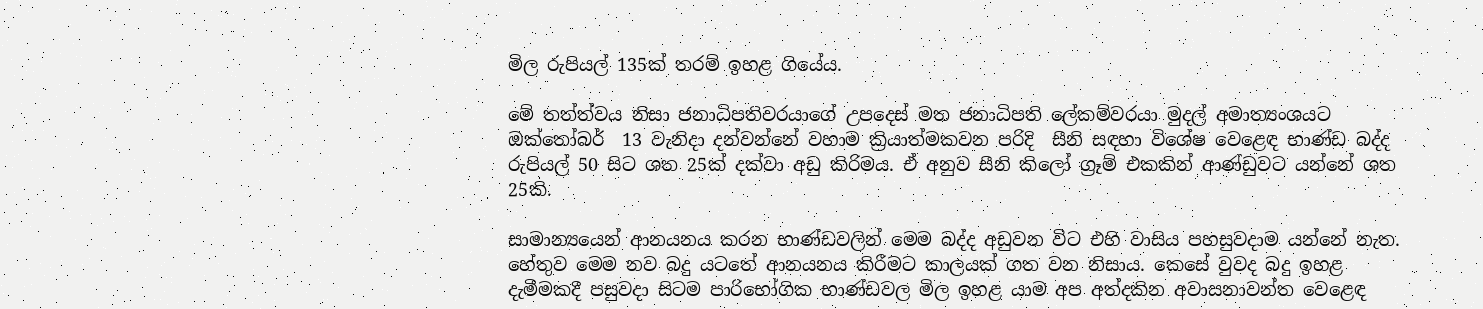මිල රුපියල් 135ක් තරම් ඉහළ ගියේය.

මේ තත්ත්වය නිසා ජනාධිපතිවරයාගේ උපදෙස් මත ජනාධිපති ලේකම්වරයා මුදල් අමාත්‍යංශයට  ඔක්තෝබර්  13 වැනිදා දන්වන්නේ වහාම ක්‍රියාත්මකවන පරිදි  සීනි සඳහා විශේෂ වෙළෙඳ භාණ්ඩ බද්ද රුපියල් 50 සිට ශත 25ක් දක්වා අඩු කිරිමය. ඒ අනුව සීනි කිලෝ ග්‍රෑම් එකකින් ආණ්ඩුවට යන්නේ ශත 25කි.

සාමාන්‍යයෙන් ආනයනය කරන භාණ්ඩවලින් මෙම බද්ද අඩුවන විට එහි වාසිය පහසුවදාම යන්නේ නැත. හේතුව මෙම නව බදු යටතේ ආනයනය කිරීමට කාලයක් ගත වන නිසාය. කෙසේ වුවද බදු ඉහළ දැමීමකදී පසුවදා සිටම පාරිභෝගික භාණ්ඩවල මිල ඉහළ යාම අප අත්දකින අවාසනාවන්ත වෙළෙඳ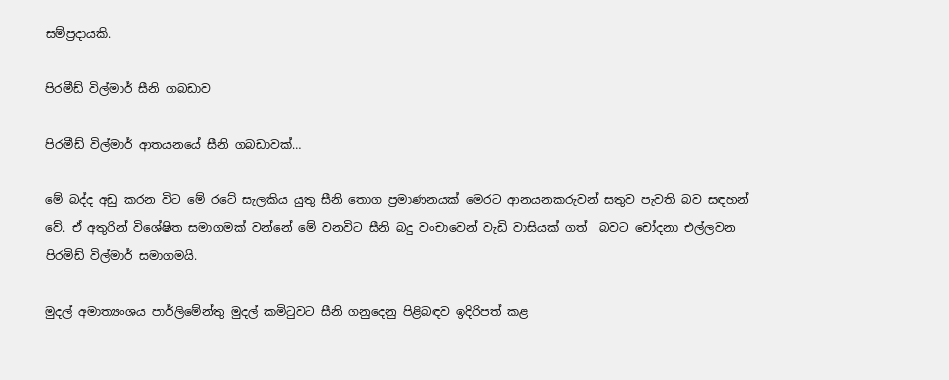සම්ප්‍රදායකි.

පිරමීඩ් විල්මාර් සීනි ගබඩාව

පිරමීඩ් විල්මාර් ආතයනයේ සීනි ගබඩාවක්…

මේ බද්ද අඩු කරන විට මේ රටේ සැලකිය යුතු සීනි තොග ප්‍රමාණනයක් මෙරට ආනයනකරුවන් සතුව පැවති බව සඳහන් වේ. ඒ අතුරින් විශේෂිත සමාගමක් වන්නේ මේ වනවිට සීනි බදු වංචාවෙන් වැඩි වාසියක් ගත්  බවට චෝදනා එල්ලවන  පිරමිඩ් විල්මාර් සමාගමයි.

මුදල් අමාත්‍යංශය පාර්ලිමේන්තු මුදල් කමිටුවට සීනි ගනුදෙනු පිළිබඳව ඉදිරිපත් කළ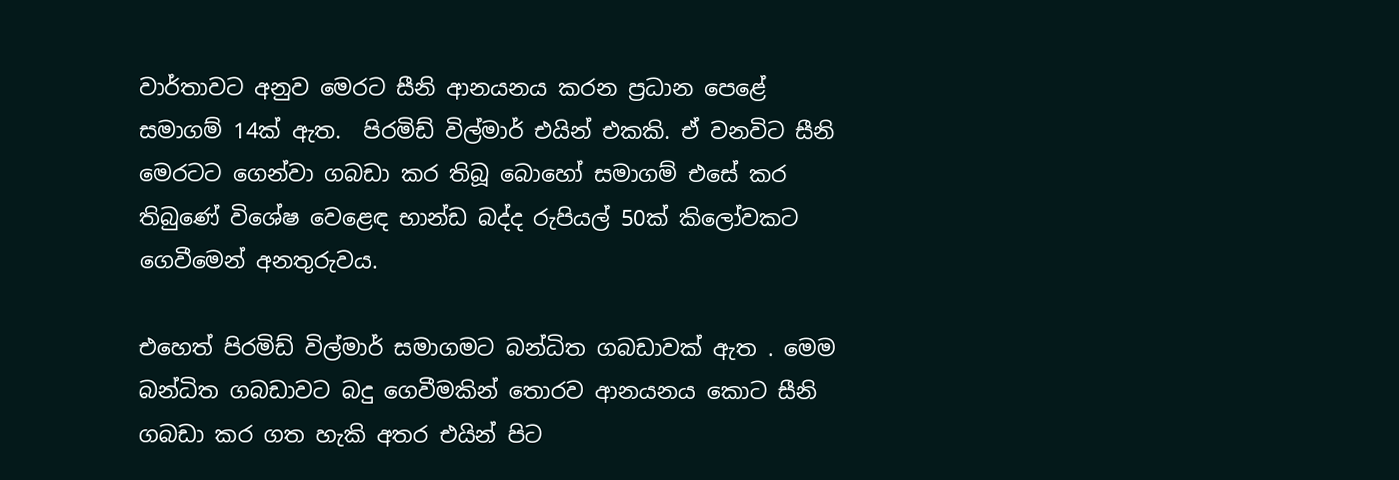වාර්තාවට අනුව මෙරට සීනි ආනයනය කරන ප්‍රධාන පෙළේ සමාගම් 14ක් ඇත.  පිරමිඩ් විල්මාර් එයින් එකකි. ඒ වනවිට සීනි මෙරටට ගෙන්වා ගබඩා කර තිබූ බොහෝ සමාගම් එසේ කර තිබුණේ විශේෂ වෙළෙඳ භාන්ඩ බද්ද රුපියල් 50ක් කිලෝවකට ගෙවීමෙන් අනතුරුවය.

එහෙත් පිරමිඩ් විල්මාර් සමාගමට බන්ධිත ගබඩාවක් ඇත . මෙම බන්ධිත ගබඩාවට බදු ගෙවීමකින් තොරව ආනයනය කොට සීනි ගබඩා කර ගත හැකි අතර එයින් පිට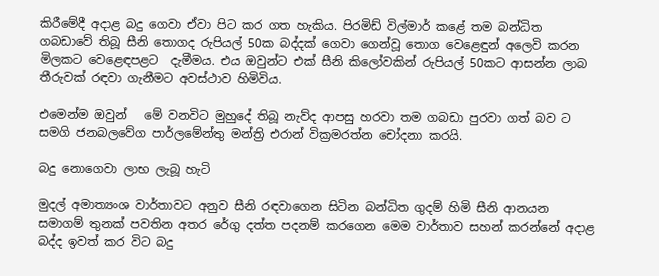කිරීමේදී අදාළ බදු ගෙවා ඒවා පිට කර ගත හැකිය. පිරමිඩ් විල්මාර් කළේ තම බන්ධිත ගබඩාවේ තිබූ සීනි තොගද රුපියල් 50ක බද්දක් ගෙවා ගෙන්වූ තොග වෙළෙඳුන් අලෙවි කරන මිලකට වෙළෙඳපළට  දැමීමය. එය ඔවුන්ට එක් සීනි කිලෝවකින් රුපියල් 50කට ආසන්න ලාබ තීරුවක් රඳවා ගැනීමට අවස්ථාව හිමිවිය.

එමෙන්ම ඔවුන්   මේ වනවිට මුහුදේ තිබූ නැව්ද ආපසු හරවා තම ගබඩා පුරවා ගත් බව ට සමගි ජනබලවේග පාර්ලමේන්තු මන්ත්‍රි එරාන් වික්‍රමරත්න චෝදනා කරයි.

බදු නොගෙවා ලාභ ලැබූ හැටි

මුදල් අමාත්‍යංශ වාර්තාවට අනුව සීනි රඳවාගෙන සිටින බන්ධිත ගුදම් හිමි සීනි ආනයන සමාගම් තුනක් පවතින අතර රේගු දත්ත පදනම් කරගෙන මෙම වාර්තාව සහන් කරන්නේ අදාළ බද්ද ඉවත් කර විට බදු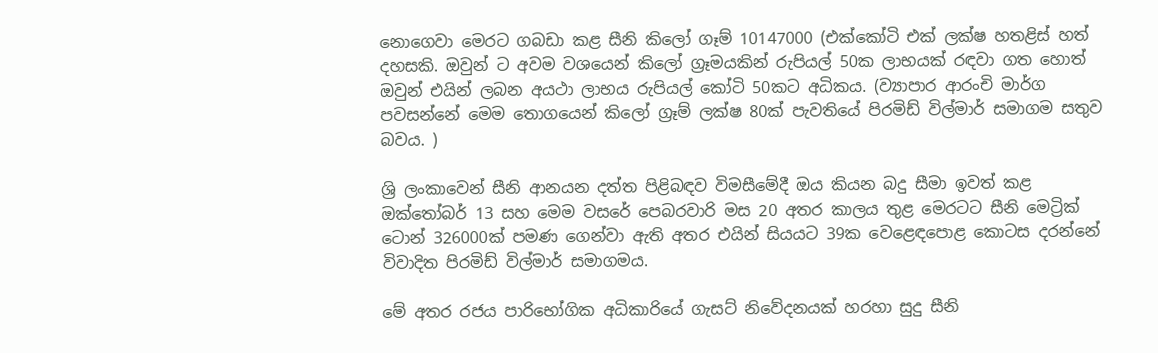නොගෙවා මෙරට ගබඩා කළ සීනි කිලෝ ගෑම් 10147000 (එක්කෝටි එක් ලක්ෂ හතළිස් හත් දහසකි. ඔවුන් ට අවම වශයෙන් කිලෝ ග්‍රෑමයකින් රුපියල් 50ක ලාභයක් රඳවා ගත හොත් ඔවුන් එයින් ලබන අයථා ලාභය රුපියල් කෝටි 50කට අධිකය. (ව්‍යාපාර ආරංචි මාර්ග පවසන්නේ මෙම තොගයෙන් කිලෝ ග්‍රෑම් ලක්ෂ 80ක් පැවතියේ පිරමිඩ් විල්මාර් සමාගම සතුව  බවය. )

ශ්‍රි ලංකාවෙන් සීනි ආනයන දත්ත පිළිබඳව විමසීමේදී ඔය කියන බදු සීමා ඉවත් කළ ඔක්තෝබර් 13 සහ මෙම වසරේ පෙබරවාරි මස 20 අතර කාලය තුළ මෙරටට සීනි මෙට්‍රික් ටොන් 326000ක් පමණ ගෙන්වා ඇති අතර එයින් සියයට 39ක වෙළෙඳපොළ කොටස දරන්නේ විවාදිත පිරමිඩ් විල්මාර් සමාගමය.

මේ අතර රජය පාරිභෝගික අධිකාරියේ ගැසට් නිවේදනයක් හරහා සුදු සීනි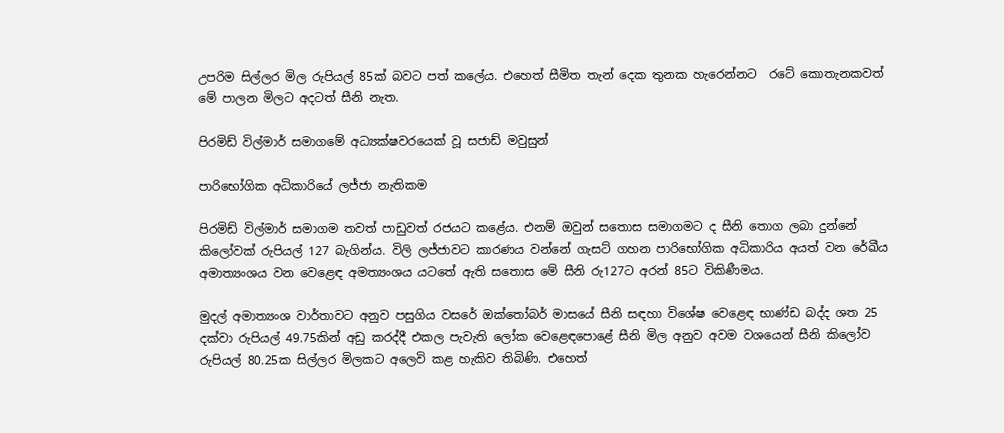උපරිම සිල්ලර මිල රුපියල් 85ක් බවට පත් කලේය. එහෙත් සීමිත තැන් දෙක තුනක හැරෙන්නට  රටේ කොතැනකවත් මේ පාලන මිලට අදටත් සීනි නැත.

පිරමිඩ් විල්මාර් සමාගමේ අධ්‍යක්ෂවරයෙක් වූ සජාඩ් මවුසුන්

පාරිභෝගික අධිකාරියේ ලජ්ජා නැතිකම

පිරමිඩ් විල්මාර් සමාගම තවත් පාඩුවත් රජයට කළේය. එනම් ඔවුන් සතොස සමාගමට ද සීනි තොග ලබා දුන්නේ කිලෝවක් රුපියල් 127 බැගින්ය. විලි ලජ්ජාවට කාරණය වන්නේ ගැසට් ගහන පාරිභෝගික අධිකාරිය අයත් වන රේඛීය අමාත්‍යංශය වන වෙළෙඳ අමත්‍යංශය යටතේ ඇති සතොස මේ සීනි රු127ට අරන් 85ට විකිණීමය.

මුදල් අමාත්‍යංශ වාර්තාවට අනුව පසුගිය වසරේ ඔක්තෝබර් මාසයේ සීනි සඳහා විශේෂ වෙළෙඳ භාණ්ඩ බද්ද ශත 25 දක්වා රුපියල් 49.75කින් අඩු කරද්දී එකල පැවැති ලෝක වෙළෙඳපොළේ සීනි මිල අනුව අවම වශයෙන් සීනි කිලෝව රුපියල් 80.25ක සිල්ලර මිලකට අලෙවි කළ හැකිව තිබිණි. එහෙත්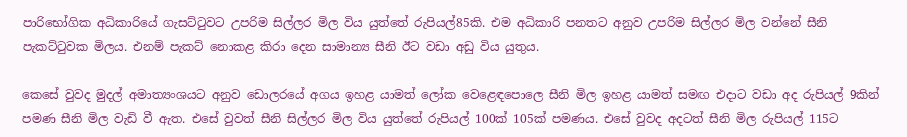පාරිභෝගික අධිකාරියේ ගැසට්ටුවට උපරිම සිල්ලර මිල විය යුත්තේ රුපියල්85කි. එම අධිකාරි පනතට අනුව උපරිම සිල්ලර මිල වන්නේ සීනි පැකට්ටුවක මිලය. එනම් පැකට් නොකළ කිරා දෙන සාමාන්‍ය සීනි ඊට වඩා අඩු විය යුතුය.

කෙසේ වුවද මුදල් අමාත්‍යංශයට අනුව ඩොලරයේ අගය ඉහළ යාමත් ලෝක වෙළෙඳපොලෙ සීනි මිල ඉහළ යාමත් සමඟ එදාට වඩා අද රුපියල් 9කින් පමණ සීනි මිල වැඩි වී ඇත. එසේ වුවත් සීනි සිල්ලර මිල විය යුත්තේ රුපියල් 100ක් 105ක් පමණය. එසේ වුවද අදටත් සීනි මිල රුපියල් 115ට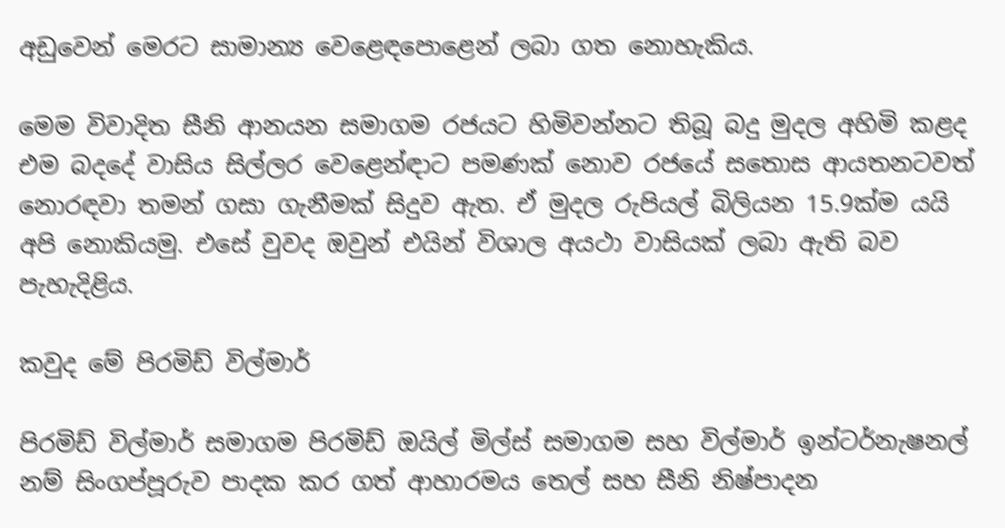අඩුවෙන් මෙරට සාමාන්‍ය වෙළෙඳපොළෙන් ලබා ගත නොහැකිය.

මෙම විවාදිත සීනි ආනයන සමාගම රජයට හිමිවන්නට තිබූ බදු මුදල අහිමි කළද එම බදදේ වාසිය සිල්ලර වෙළෙන්ඳාට පමණක් නොව රජයේ සතොස ආයතනටවත් නොරඳවා තමන් ගසා ගැනීමක් සිදුව ඇත. ඒ මුදල රුපියල් බිලියන 15.9ක්ම යයි අපි නොකියමු. එසේ වුවද ඔවුන් එයින් විශාල අයථා වාසියක් ලබා ඇති බව පැහැදිළිය.

කවුද මේ පිරමිඩ් විල්මාර්

පිරමිඩ් විල්මාර් සමාගම පිරමිඩ් ඔයිල් මිල්ස් සමාගම සහ විල්මාර් ඉන්ටර්නැෂනල් නම් සිංගප්පූරුව පාදක කර ගත් ආහාරමය තෙල් සහ සීනි නිෂ්පාදන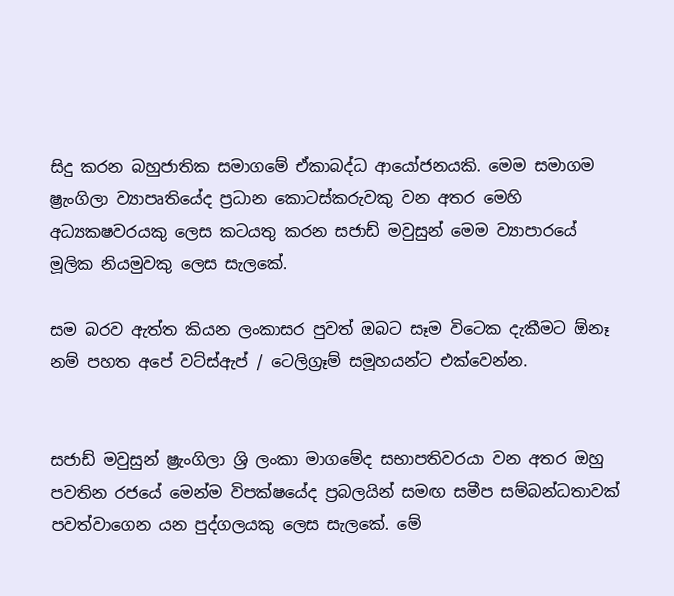සිදු කරන බහුජාතික සමාගමේ ඒකාබද්ධ ආයෝජනයකි. මෙම සමාගම ෂ්‍රැංගිලා ව්‍යාපෘතියේද ප්‍රධාන කොටස්කරුවකු වන අතර මෙහි අධ්‍යකෂවරයකු ලෙස කටයතු කරන සජාඩ් මවුසුන් මෙම ව්‍යාපාරයේ මූලික නියමුවකු ලෙස සැලකේ.

සම බරව ඇත්ත කියන ලංකාසර පුවත් ඔබට සෑම විටෙක දැකීමට ඕනෑ නම් පහත අපේ වට්ස්ඇප් / ටෙලිග්‍රෑම් සමූහයන්ට එක්වෙන්න.


සජාඩ් මවුසුන් ෂ්‍රැංගිලා ශ්‍රි ලංකා මාගමේද සභාපතිවරයා වන අතර ඔහු පවතින රජයේ මෙන්ම විපක්ෂයේද ප්‍රබලයින් සමඟ සමීප සම්බන්ධතාවක් පවත්වාගෙන යන පුද්ගලයකු ලෙස සැලකේ. මේ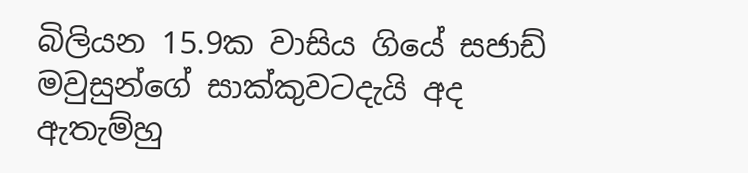බිලියන 15.9ක වාසිය ගියේ සජාඩ් මවුසුන්ගේ සාක්කුවටදැයි අද ඇතැම්හු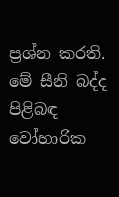ප්‍රශ්න කරති. මේ සීනි බද්ද පිළිබඳ වෝහාරික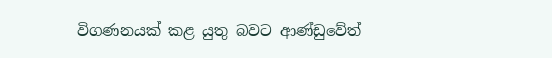විගණනයක් කළ යුතු බවට ආණ්ඩුවේත්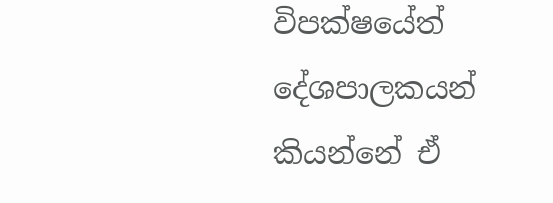විපක්ෂයේත් දේශපාලකයන් කියන්නේ ඒ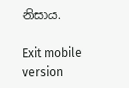නිසාය.

Exit mobile version